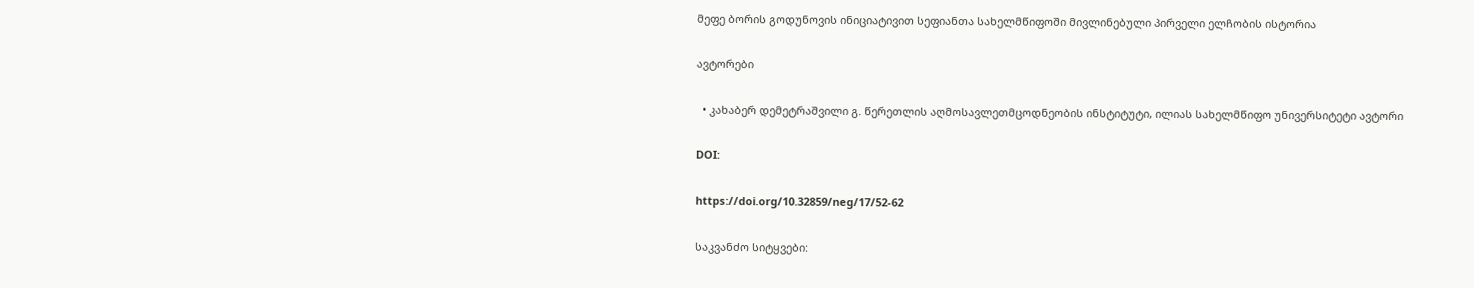მეფე ბორის გოდუნოვის ინიციატივით სეფიანთა სახელმწიფოში მივლინებული პირველი ელჩობის ისტორია

ავტორები

  • კახაბერ დემეტრაშვილი გ. წერეთლის აღმოსავლეთმცოდნეობის ინსტიტუტი, ილიას სახელმწიფო უნივერსიტეტი ავტორი

DOI:

https://doi.org/10.32859/neg/17/52-62

საკვანძო სიტყვები: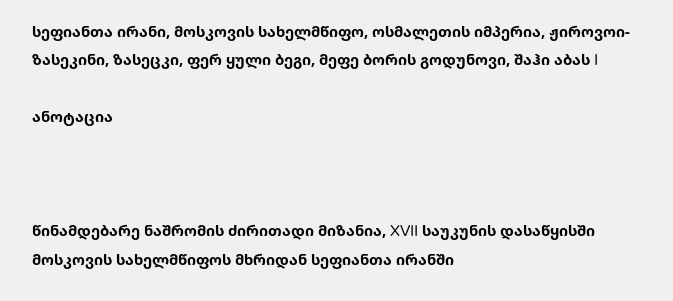სეფიანთა ირანი, მოსკოვის სახელმწიფო, ოსმალეთის იმპერია, ჟიროვოი-ზასეკინი, ზასეცკი, ფერ ყული ბეგი, მეფე ბორის გოდუნოვი, შაჰი აბას I

ანოტაცია



წინამდებარე ნაშრომის ძირითადი მიზანია, XVII საუკუნის დასაწყისში მოსკოვის სახელმწიფოს მხრიდან სეფიანთა ირანში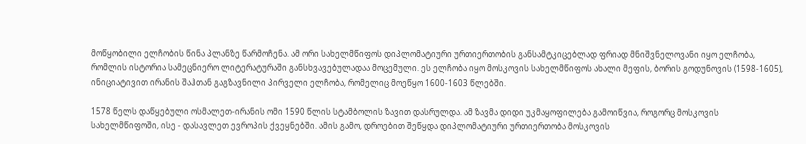მოწყობილი ელჩობის წინა პლანზე წარმოჩენა. ამ ორი სახელმწიფოს დიპლომატიური ურთიერთობის განსამტკიცებლად ფრიად მნიშვნელოვანი იყო ელჩობა, რომლის ისტორია სამეცნიერო ლიტერატურაში განსხვავებულადაა მოცემული. ეს ელჩობა იყო მოსკოვის სახელმწიფოს ახალი მეფის, ბორის გოდუნოვის (1598-1605), ინიციატივით ირანის შაჰთან გაგზავნილი პირველი ელჩობა, რომელიც მოეწყო 1600-1603 წლებში.

1578 წელს დაწყებული ოსმალეთ-ირანის ომი 1590 წლის სტამბოლის ზავით დასრულდა. ამ ზავმა დიდი უკმაყოფილება გამოიწვია, როგორც მოსკოვის სახელმწიფოში, ისე - დასავლეთ ევროპის ქვეყნებში. ამის გამო, დროებით შეწყდა დიპლომატიური ურთიერთობა მოსკოვის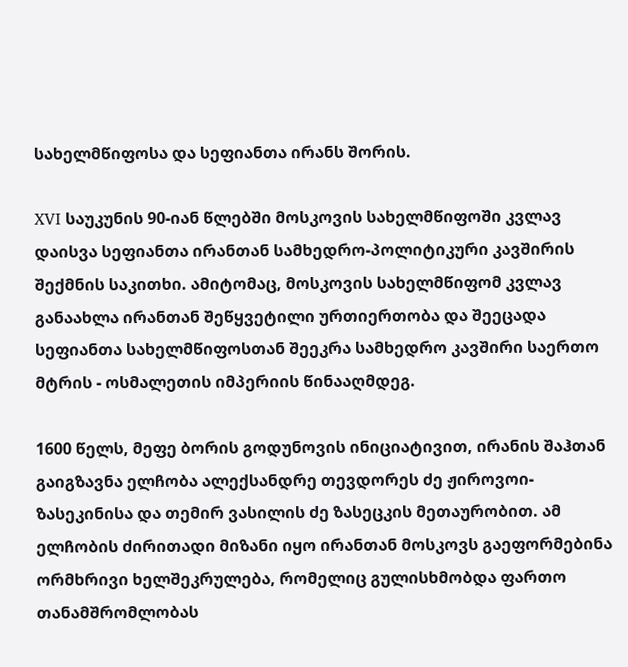სახელმწიფოსა და სეფიანთა ირანს შორის.

XVI საუკუნის 90-იან წლებში მოსკოვის სახელმწიფოში კვლავ დაისვა სეფიანთა ირანთან სამხედრო-პოლიტიკური კავშირის შექმნის საკითხი. ამიტომაც, მოსკოვის სახელმწიფომ კვლავ განაახლა ირანთან შეწყვეტილი ურთიერთობა და შეეცადა სეფიანთა სახელმწიფოსთან შეეკრა სამხედრო კავშირი საერთო მტრის - ოსმალეთის იმპერიის წინააღმდეგ.

1600 წელს, მეფე ბორის გოდუნოვის ინიციატივით, ირანის შაჰთან გაიგზავნა ელჩობა ალექსანდრე თევდორეს ძე ჟიროვოი-ზასეკინისა და თემირ ვასილის ძე ზასეცკის მეთაურობით. ამ ელჩობის ძირითადი მიზანი იყო ირანთან მოსკოვს გაეფორმებინა ორმხრივი ხელშეკრულება, რომელიც გულისხმობდა ფართო თანამშრომლობას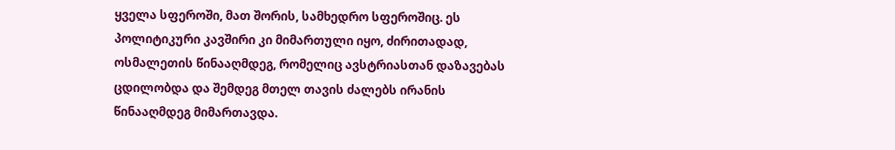ყველა სფეროში, მათ შორის, სამხედრო სფეროშიც. ეს პოლიტიკური კავშირი კი მიმართული იყო, ძირითადად, ოსმალეთის წინააღმდეგ, რომელიც ავსტრიასთან დაზავებას ცდილობდა და შემდეგ მთელ თავის ძალებს ირანის წინააღმდეგ მიმართავდა.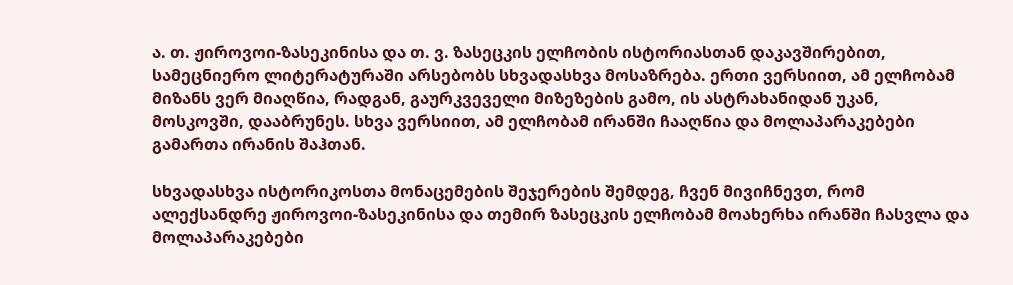ა. თ. ჟიროვოი-ზასეკინისა და თ. ვ. ზასეცკის ელჩობის ისტორიასთან დაკავშირებით, სამეცნიერო ლიტერატურაში არსებობს სხვადასხვა მოსაზრება. ერთი ვერსიით, ამ ელჩობამ მიზანს ვერ მიაღწია, რადგან, გაურკვეველი მიზეზების გამო, ის ასტრახანიდან უკან, მოსკოვში, დააბრუნეს. სხვა ვერსიით, ამ ელჩობამ ირანში ჩააღწია და მოლაპარაკებები გამართა ირანის შაჰთან.

სხვადასხვა ისტორიკოსთა მონაცემების შეჯერების შემდეგ, ჩვენ მივიჩნევთ, რომ ალექსანდრე ჟიროვოი-ზასეკინისა და თემირ ზასეცკის ელჩობამ მოახერხა ირანში ჩასვლა და მოლაპარაკებები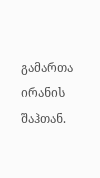გამართა ირანის შაჰთან.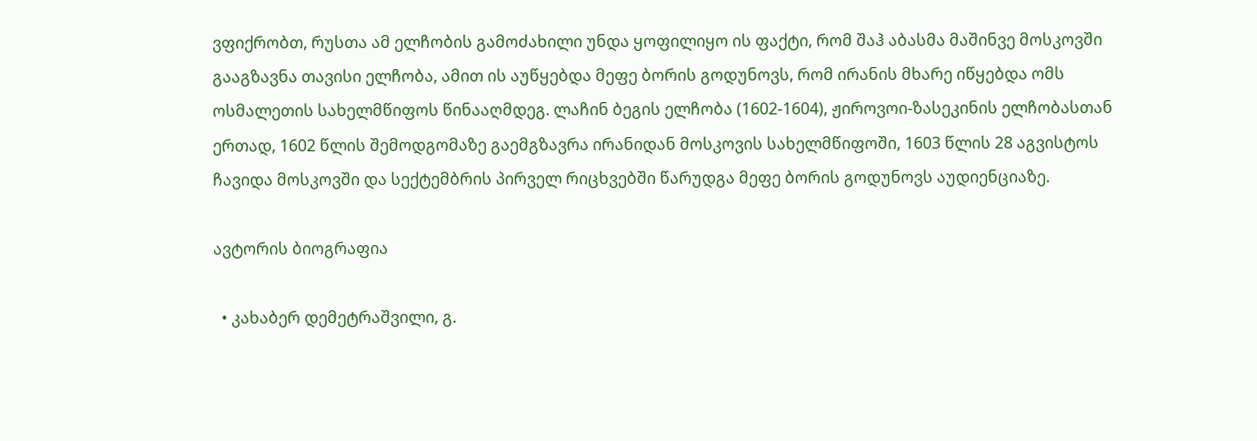ვფიქრობთ, რუსთა ამ ელჩობის გამოძახილი უნდა ყოფილიყო ის ფაქტი, რომ შაჰ აბასმა მაშინვე მოსკოვში გააგზავნა თავისი ელჩობა, ამით ის აუწყებდა მეფე ბორის გოდუნოვს, რომ ირანის მხარე იწყებდა ომს ოსმალეთის სახელმწიფოს წინააღმდეგ. ლაჩინ ბეგის ელჩობა (1602-1604), ჟიროვოი-ზასეკინის ელჩობასთან ერთად, 1602 წლის შემოდგომაზე გაემგზავრა ირანიდან მოსკოვის სახელმწიფოში, 1603 წლის 28 აგვისტოს ჩავიდა მოსკოვში და სექტემბრის პირველ რიცხვებში წარუდგა მეფე ბორის გოდუნოვს აუდიენციაზე.

ავტორის ბიოგრაფია

  • კახაბერ დემეტრაშვილი, გ.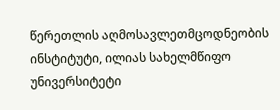წერეთლის აღმოსავლეთმცოდნეობის ინსტიტუტი, ილიას სახელმწიფო უნივერსიტეტი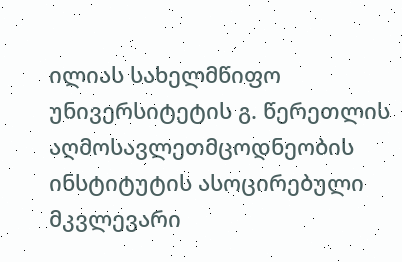ილიას სახელმწიფო უნივერსიტეტის გ. წერეთლის აღმოსავლეთმცოდნეობის ინსტიტუტის ასოცირებული მკვლევარი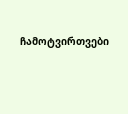ჩამოტვირთვები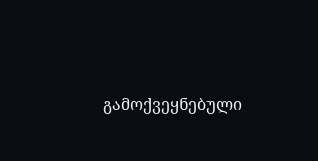გამოქვეყნებული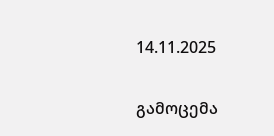14.11.2025

გამოცემა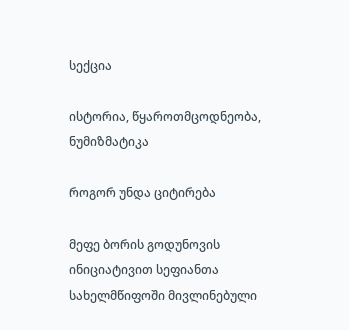სექცია

ისტორია, წყაროთმცოდნეობა, ნუმიზმატიკა

როგორ უნდა ციტირება

მეფე ბორის გოდუნოვის ინიციატივით სეფიანთა სახელმწიფოში მივლინებული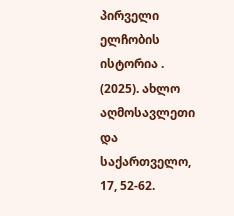პირველი ელჩობის ისტორია . (2025). ახლო აღმოსავლეთი და საქართველო, 17, 52-62.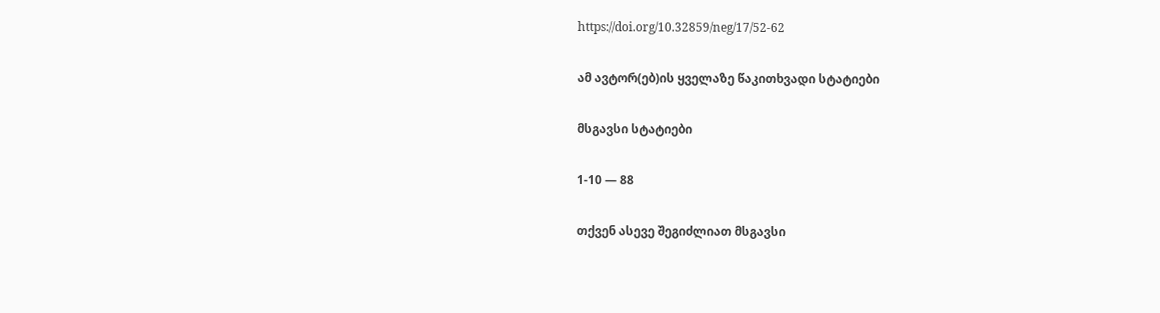https://doi.org/10.32859/neg/17/52-62

ამ ავტორ(ებ)ის ყველაზე წაკითხვადი სტატიები

მსგავსი სტატიები

1-10 — 88

თქვენ ასევე შეგიძლიათ მსგავსი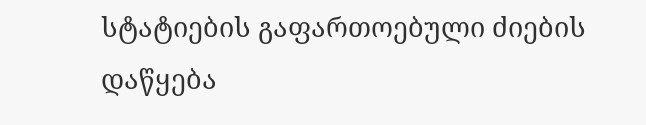სტატიების გაფართოებული ძიების დაწყება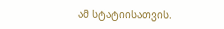ამ სტატიისათვის.